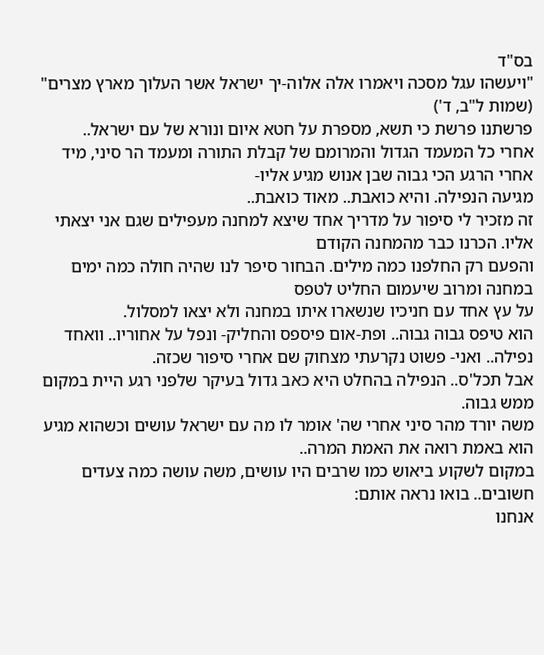בס"ד
"ויעשהו עגל מסכה ויאמרו אלה אלוה-יך ישראל אשר העלוך מארץ מצרים" (שמות ל"ב, ד')
פרשתנו פרשת כי תשא, מספרת על חטא איום ונורא של עם ישראל..
אחרי כל המעמד הגדול והמרומם של קבלת התורה ומעמד הר סיני, מיד אחרי הרגע הכי גבוה שבן אנוש מגיע אליו-
מגיעה הנפילה. והיא כואבת.. מאוד כואבת..
זה מזכיר לי סיפור על מדריך אחד שיצא למחנה מעפילים שגם אני יצאתי אליו. הכרנו כבר מהמחנה הקודם
והפעם רק החלפנו כמה מילים. הבחור סיפר לנו שהיה חולה כמה ימים במחנה ומרוב שיעמום החליט לטפס
על עץ אחד עם חניכיו שנשארו איתו במחנה ולא יצאו למסלול.
הוא טיפס גבוה גבוה.. ופת-אום פיספס והחליק- ונפל על אחוריו.. וואחד נפילה.. ואני- פשוט נקרעתי מצחוק שם אחרי סיפור שכזה.
אבל תכל'ס.. הנפילה בהחלט היא כאב גדול בעיקר שלפני רגע היית במקום ממש גבוה.
משה יורד מהר סיני אחרי שה' אומר לו מה עם ישראל עושים וכשהוא מגיע הוא באמת רואה את האמת המרה..
במקום לשקוע ביאוש כמו שרבים היו עושים, משה עושה כמה צעדים חשובים.. בואו נראה אותם:
אנחנו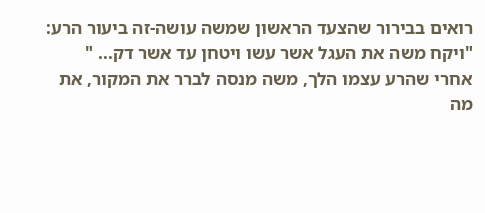רואים בבירור שהצעד הראשון שמשה עושה-זה ביעור הרע:
"ויקח משה את העגל אשר עשו ויטחן עד אשר דק... "
אחרי שהרע עצמו הלך, משה מנסה לברר את המקור, את מה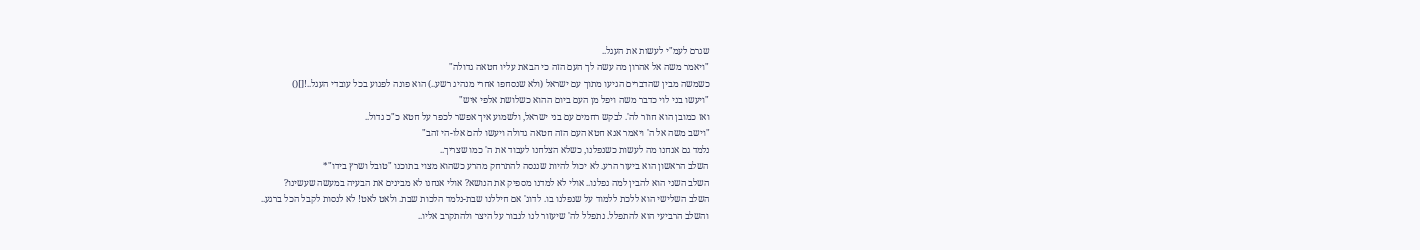שגרם לעמ"י לעשות את העגל..
"ויאמר משה אל אהרון מה עשה לך העם הזה כי הבאת עליו חטאה גדולה"
כשמשה מבין שהדברים הגיעו מתוך עם ישראל (ולא שנסחפו אחרי מנהיג רשע..) הוא פונה לפגוע בכל עובדי העגל..![]()
"ויעשו בני לוי כדבר משה ויפל מן העם ביום ההוא כשלושת אלפי איש"
ואז כמובן הוא חוזר לה'. לבקש רחמים עם בני ישראל, ולשמוע איך אפשר לכפר על חטא כ"כ גדול..
"וישב משה אל ה' ויאמר אנא חטא העם הזה חטאה גדולה ויעשו להם אלו-הי זהב"
נלמד גם אנחנו מה לעשות כשנפלנו, כשלא הצלחנו לעבוד את ה' כמו שצריך..
השלב הראשון הוא ביעור הרע. לא יכול להיות שננסה להתרחק מהרע כשהוא מצוי בתוכנו "טובל ושרץ בידו"*
השלב השני הוא להבין למה נפלנו.. אולי לא למדנו מספיק את הנושא? אולי אנחנו לא מבינים את הבעיה במעשה שעשינו?
השלב השלישי הוא ללכת ללמוד על שנפלנו בו. לדוג' אם חיללנו שבת-נלמד הלכות שבת. ולאט לאט! לא לנסות לקבל הכל ברגע..
והשלב הרביעי הוא להתפלל. נתפלל לה' שיעזור לנו לגבור על היצר ולהתקרב אליו..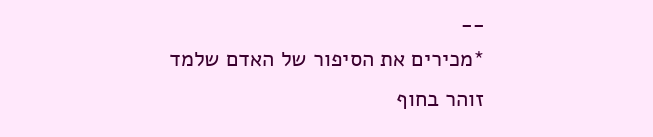__
*מכירים את הסיפור של האדם שלמד זוהר בחוף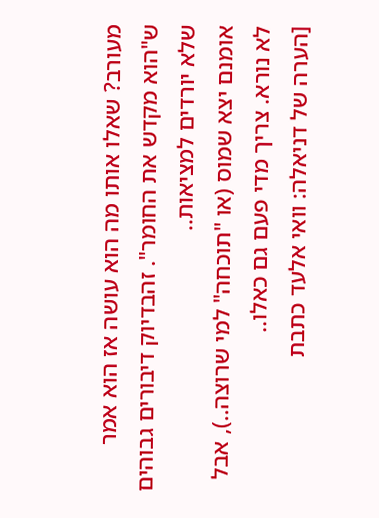מעורב? שאלו אותו מה הוא עושה אז הוא אמר ש"הוא מקדש את החומר". זהבדיוק דיבורים גבוהים שלא יורדים למציאות..
אומנם יצא שמוס (או "תוכחה" למי שרוצה..), אבל לא נורא. צריך מדי פעם גם כאלו..
[הערה של דניאלה: וואי אלעד כתבת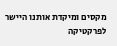מקסים ומיקדת אותנו היישר לפרקטיקה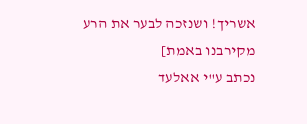אשריך! ושנזכה לבער את הרע מקירבנו באמת]
נכתב ע"י אאלעד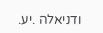ודניאלה .יע.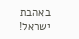באהבת ישראל!